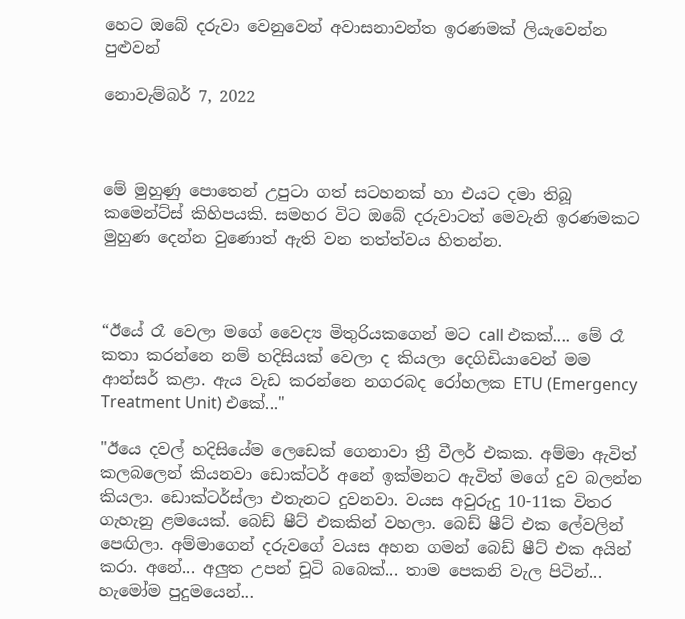හෙට ඔබේ දරුවා වෙනුවෙන් අවාසනාවන්ත ඉරණමක් ලියැවෙන්න පුළුවන්

නොවැම්බර් 7, 2022



මේ මුහුණු පොතෙන් උපුටා ගත් සටහනක් හා එයට දමා තිබූ කමෙන්ට්ස් කිහිපයකි. සමහර විට ඔබේ දරුවාටත් මෙවැනි ඉරණමකට මුහුණ දෙන්න වුණොත් ඇති වන තත්ත්වය හිතන්න.



“ඊයේ රෑ වෙලා මගේ වෛද්‍ය මිතුරියකගෙන් මට call එකක්.... මේ රෑ කතා කරන්නෙ නම් හදිසියක් වෙලා ද කියලා දෙගිඩියාවෙන් මම ආන්සර් කළා. ඇය වැඩ කරන්නෙ නගරබද රෝහලක ETU (Emergency Treatment Unit) එකේ..."

"ඊයෙ දවල් හදිසියේම ලෙඩෙක් ගෙනාවා ත්‍රී වීලර් එකක. අම්මා ඇවිත් කලබලෙන් කියනවා ඩොක්ටර් අනේ ඉක්මනට ඇවිත් මගේ දුව බලන්න කියලා. ඩොක්ටර්ස්ලා එතැනට දුවනවා. වයස අවුරුදු 10-11ක විතර ගැහැනු ළමයෙක්. බෙඩ් ෂීට් එකකින් වහලා. බෙඩ් ෂීට් එක ලේවලින් පෙඟිලා. අම්මාගෙන් දරුවගේ වයස අහන ගමන් බෙඩ් ෂීට් එක අයින් කරා. අනේ... අලුත උපන් චූටි බබෙක්... තාම පෙකනි වැල පිටින්... හැමෝම පුදුමයෙන්...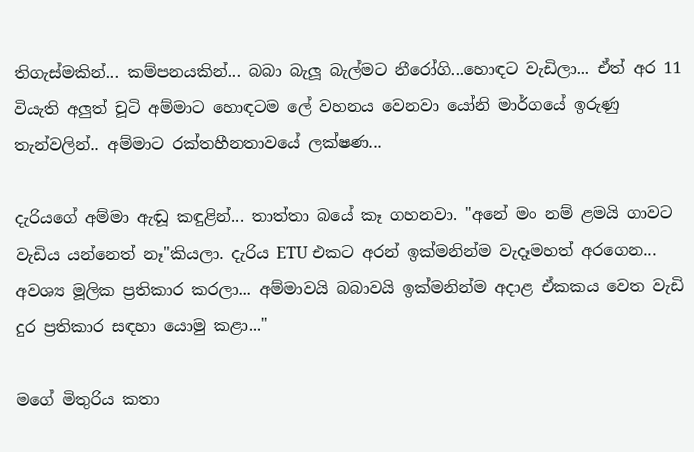තිගැස්මකින්... කම්පනයකින්... බබා බැලූ බැල්මට නීරෝගි...හොඳට වැඩිලා... ඒත් අර 11 වියැති අලුත් චූටි අම්මාට හොඳටම ලේ වහනය වෙනවා යෝනි මාර්ගයේ ඉරුණු තැන්වලින්.. අම්මාට රක්තහීනතාවයේ ලක්ෂණ...

දැරියගේ අම්මා ඇඬූ කඳුළින්... තාත්තා බයේ කෑ ගහනවා. "අනේ මං නම් ළමයි ගාවට වැඩිය යන්නෙත් නෑ"කියලා. දැරිය ETU එකට අරන් ඉක්මනින්ම වැදෑමහත් අරගෙන... අවශ්‍ය මූලික ප්‍රතිකාර කරලා... අම්මාවයි බබාවයි ඉක්මනින්ම අදාළ ඒකකය වෙත වැඩි දුර ප්‍රතිකාර සඳහා යොමු කළා..."

මගේ මිතුරිය කතා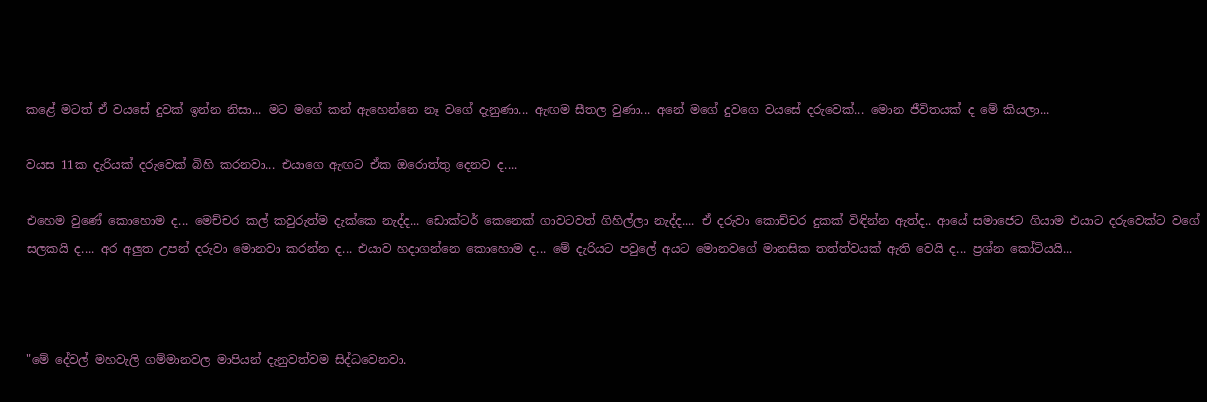කළේ මටත් ඒ වයසේ දුවක් ඉන්න නිසා... මට මගේ කන් ඇහෙන්නෙ නෑ වගේ දැනුණා... ඇඟම සීතල වුණා... අනේ මගේ දුවගෙ වයසේ දරුවෙක්... මොන ජීවිතයක් ද මේ කියලා...

වයස 11ක දැරියක් දරුවෙක් බිහි කරනවා... එයාගෙ ඇඟට ඒක ඔරොත්තු දෙනව ද....

එහෙම වුණේ කොහොම ද... මෙච්චර කල් කවුරුත්ම දැක්කෙ නැද්ද... ඩොක්ටර් කෙනෙක් ගාවටවත් ගිහිල්ලා නැද්ද.... ඒ දරුවා කොච්චර දුකක් විඳින්න ඇත්ද.. ආයේ සමාජෙට ගියාම එයාට දරුවෙක්ට වගේ සලකයි ද.... අර අලුත උපන් දරුවා මොනවා කරන්න ද... එයාව හදාගන්නෙ කොහොම ද... මේ දැරියට පවුලේ අයට මොනවගේ මානසික තත්ත්වයක් ඇති වෙයි ද... ප්‍රශ්න කෝටියයි...



"මේ දේවල් මහවැලි ගම්මානවල මාපියන් දැනුවත්වම සිද්ධවෙනවා.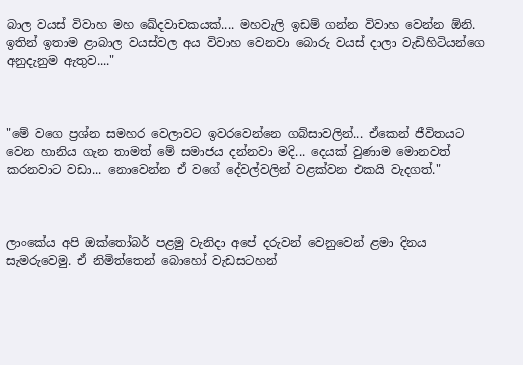බාල වයස් විවාහ මහ ඛේදවාචකයක්.... මහවැලි ඉඩම් ගන්න විවාහ වෙන්න ඕනි. ඉතින් ඉතාම ළාබාල වයස්වල අය විවාහ වෙනවා බොරු වයස් දාලා වැඩිහිටියන්ගෙ අනුදැනුම ඇතුව...."



"මේ වගෙ ප්‍රශ්න සමහර වෙලාවට ඉවරවෙන්නෙ ගබ්සාවලින්... ඒකෙන් ජීවිතයට වෙන හානිය ගැන තාමත් මේ සමාජය දන්නවා මදි... දෙයක් වුණාම මොනවත් කරනවාට වඩා... නොවෙන්න ඒ වගේ දේවල්වලින් වළක්වන එකයි වැදගත්."



ලාංකේය අපි ඔක්තෝබර් පළමු වැනිදා අපේ දරුවන් වෙනුවෙන් ළමා දිනය සැමරුවෙමු. ඒ නිමිත්තෙන් බොහෝ වැඩසටහන්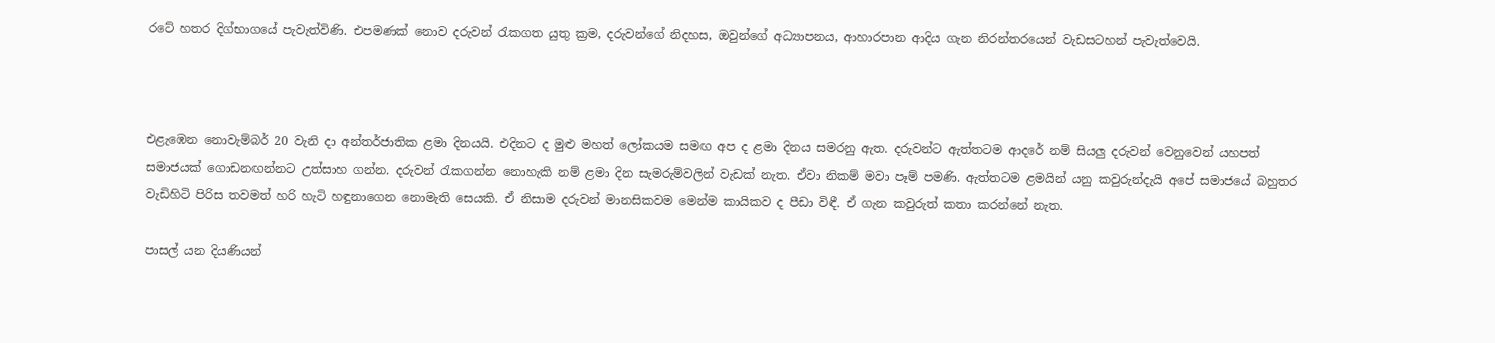රටේ හතර දිග්භාගයේ පැවැත්විණි. එපමණක් නොව දරුවන් රැකගත යුතු ක්‍රම, දරුවන්ගේ නිදහස, ඔවුන්ගේ අධ්‍යාපනය, ආහාරපාන ආදිය ගැන නිරන්තරයෙන් වැඩසටහන් පැවැත්වෙයි.



එළැඹෙන නොවැම්බර් 20 වැනි දා අන්තර්ජාතික ළමා දිනයයි. එදිනට ද මුළු මහත් ලෝකයම සමඟ අප ද ළමා දිනය සමරනු ඇත. දරුවන්ට ඇත්තටම ආදරේ නම් සියලු දරුවන් වෙනුවෙන් යහපත් සමාජයක් ගොඩනඟන්නට උත්සාහ ගන්න. දරුවන් රැකගන්න නොහැකි නම් ළමා දින සැමරුම්වලින් වැඩක් නැත. ඒවා නිකම් මවා පෑම් පමණි. ඇත්තටම ළමයින් යනු කවුරුන්දැයි අපේ සමාජයේ බහුතර වැඩිහිටි පිරිස තවමත් හරි හැටි හඳුනාගෙන නොමැති සෙයකි. ඒ නිසාම දරුවන් මානසිකවම මෙන්ම කායිකව ද පීඩා විඳී. ඒ ගැන කවුරුත් කතා කරන්නේ නැත.

පාසල් යන දියණියන්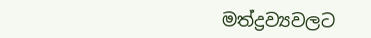මත්ද්‍රව්‍යවලට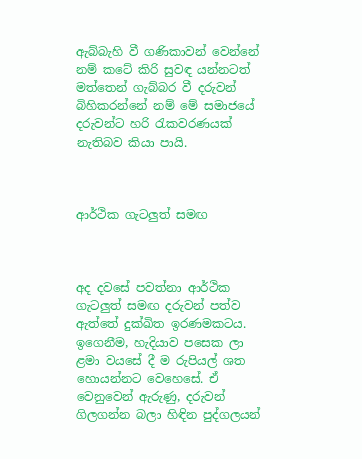ඇබ්බැහි වී ගණිකාවන් වෙන්නේ නම් කටේ කිරි සුවඳ යන්නටත් මත්තෙන් ගැබ්බර වී දරුවන් බිහිකරන්නේ නම් මේ සමාජයේ දරුවන්ට හරි රැකවරණයක් නැතිබව කියා පායි.



ආර්ථික ගැටලුත් සමඟ



අද දවසේ පවත්නා ආර්ථික ගැටලුත් සමඟ දරුවන් පත්ව ඇත්තේ දුක්ඛිත ඉරණමකටය. ඉගෙනීම, හැදියාව පසෙක ලා ළමා වයසේ දී ම රුපියල් ශත හොයන්නට වෙහෙසේ. ඒ වෙනුවෙන් ඇරුණු, දරුවන් ගිලගන්න බලා හිඳින පුද්ගලයන්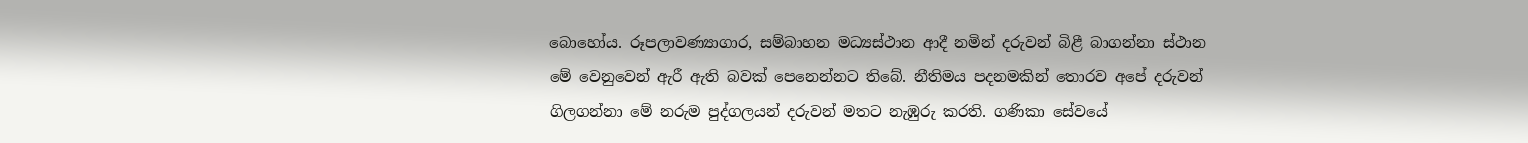බොහෝය. රූපලාවණ්‍යාගාර, සම්බාහන මධ්‍යස්ථාන ආදී නමින් දරුවන් බිළී බාගන්නා ස්ථාන මේ වෙනුවෙන් ඇරී ඇති බවක් පෙනෙන්නට තිබේ. නීතිමය පදනමකින් තොරව අපේ දරුවන් ගිලගන්නා මේ නරුම පුද්ගලයන් දරුවන් මතට නැඹුරු කරති. ගණිකා සේවයේ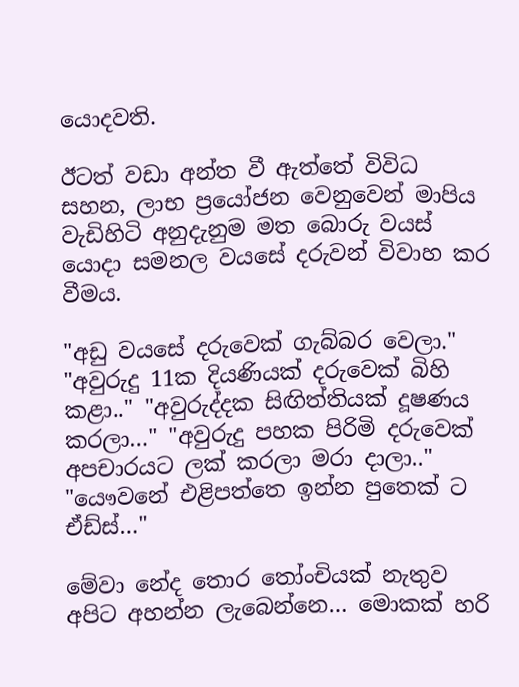යොදවති.

ඊටත් වඩා අන්ත වී ඇත්තේ විවිධ සහන, ලාභ ප්‍රයෝජන වෙනුවෙන් මාපිය වැඩිහිටි අනුදැනුම මත බොරු වයස් යොදා සමනල වයසේ දරුවන් විවාහ කර වීමය.

"අඩු වයසේ දරුවෙක් ගැබ්බර වෙලා." "අවුරුදු 11ක දියණියක් දරුවෙක් බිහි කළා.." "අවුරුද්දක සිඟිත්තියක් දූෂණය කරලා…" "අවුරුදු පහක පිරිමි දරුවෙක් අපචාරයට ලක් කරලා මරා දාලා.." "යෞවනේ එළිපත්තෙ ඉන්න පුතෙක් ට ඒඩ්ස්…"

මේවා නේද තොර තෝංචියක් නැතුව අපිට අහන්න ලැබෙන්නෙ… මොකක් හරි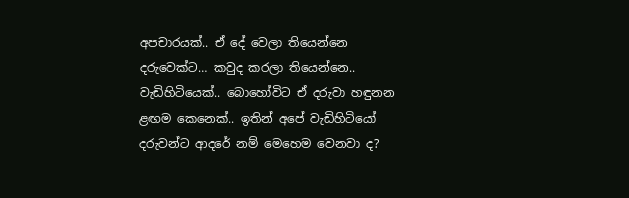අපචාරයක්.. ඒ දේ වෙලා තියෙන්නෙ දරුවෙක්ට… කවුද කරලා තියෙන්නෙ.. වැඩිහිටියෙක්.. බොහෝවිට ඒ දරුවා හඳුනන ළඟම කෙනෙක්.. ඉතින් අපේ වැඩිහිටියෝ දරුවන්ට ආදරේ නම් මෙහෙම වෙනවා ද?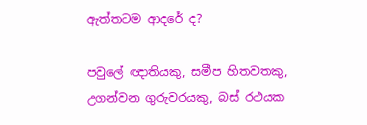ඇත්තටම ආදරේ ද?

පවුලේ ඥාතියකු, සමීප හිතවතකු, උගන්වන ගුරුවරයකු, බස් රථයක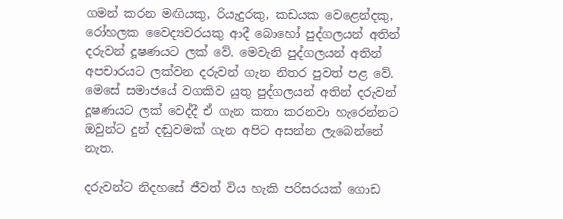ගමන් කරන මඟියකු, රියැදුරකු, කඩයක වෙළෙන්දකු, රෝහලක වෛද්‍යවරයකු ආදී බොහෝ පුද්ගලයන් අතින් දරුවන් දූෂණයට ලක් වේ. මෙවැනි පුද්ගලයන් අතින් අපචාරයට ලක්වන දරුවන් ගැන නිතර පුවත් පළ වේ. මෙසේ සමාජයේ වගකිව යුතු පුද්ගලයන් අතින් දරුවන් දූෂණයට ලක් වෙද්දී ඒ ගැන කතා කරනවා හැරෙන්නට ඔවුන්ට දුන් දඬුවමක් ගැන අපිට අසන්න ලැබෙන්නේ නැත.

දරුවන්ට නිදහසේ ජීවත් විය හැකි පරිසරයක් ගොඩ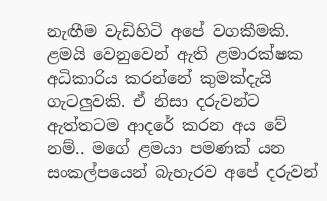නැඟීම වැඩිහිටි අපේ වගකීමකි. ළමයි වෙනුවෙන් ඇති ළමාරක්ෂක අධිකාරිය කරන්නේ කුමක්දැයි ගැටලුවකි. ඒ නිසා දරුවන්ට ඇත්තටම ආදරේ කරන අය වේ නම්.. මගේ ළමයා පමණක් යන සංකල්පයෙන් බැහැරව අපේ දරුවන්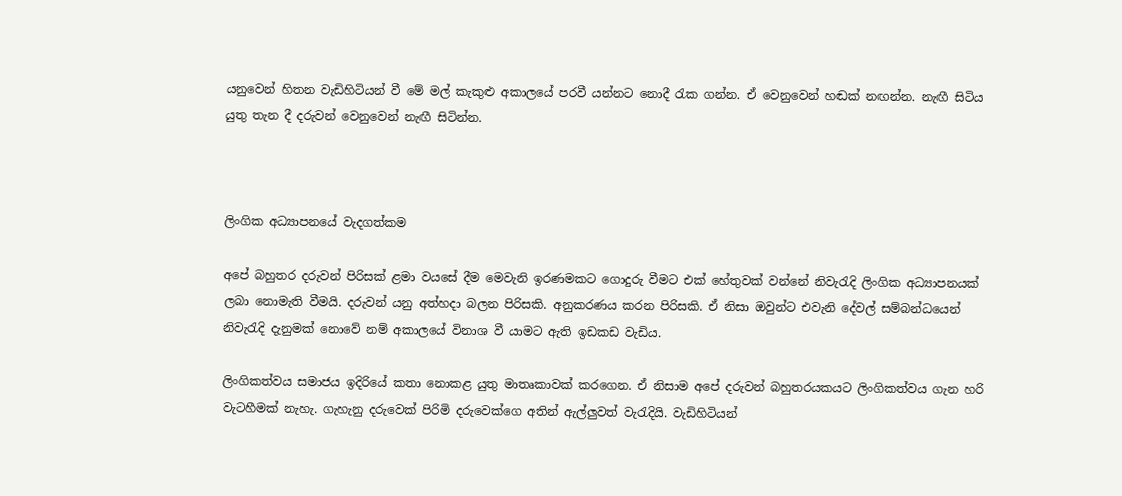යනුවෙන් හිතන වැඩිහිටියන් වී මේ මල් කැකුළු අකාලයේ පරවී යන්නට නොදී රැක ගන්න. ඒ වෙනුවෙන් හඬක් නඟන්න. නැඟී සිටිය යුතු තැන දී දරුවන් වෙනුවෙන් නැඟී සිටින්න.



ලිංගික අධ්‍යාපනයේ වැදගත්කම

අපේ බහුතර දරුවන් පිරිසක් ළමා වයසේ දීම මෙවැනි ඉරණමකට ගොදුරු වීමට එක් හේතුවක් වන්නේ නිවැරැදි ලිංගික අධ්‍යාපනයක් ලබා නොමැති වීමයි. දරුවන් යනු අත්හදා බලන පිරිසකි. අනුකරණය කරන පිරිසකි. ඒ නිසා ඔවුන්ට එවැනි දේවල් සම්බන්ධයෙන් නිවැරැදි දැනුමක් නොවේ නම් අකාලයේ විනාශ වී යාමට ඇති ඉඩකඩ වැඩිය.

ලිංගිකත්වය සමාජය ඉදිරියේ කතා නොකළ යුතු මාතෘකාවක් කරගෙන. ඒ නිසාම අපේ දරුවන් බහුතරයකයට ලිංගිකත්වය ගැන හරි වැටහීමක් නැහැ. ගැහැනු දරුවෙක් පිරිමි දරුවෙක්ගෙ අතින් ඇල්ලුවත් වැරැදියි. වැඩිහිටියන්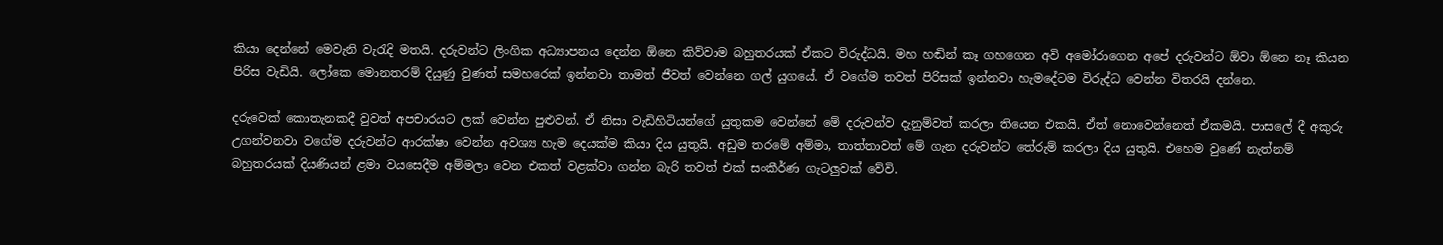කියා දෙන්නේ මෙවැනි වැරැදි මතයි. දරුවන්ට ලිංගික අධ්‍යාපනය දෙන්න ඕනෙ කිව්වාම බහුතරයක් ඒකට විරුද්ධයි. මහ හඬින් කෑ ගහගෙන අවි අමෝරාගෙන අපේ දරුවන්ට ඕවා ඕනෙ නෑ කියන පිරිස වැඩියි. ලෝකෙ මොනතරම් දියුණු වුණත් සමහරෙක් ඉන්නවා තාමත් ජීවත් වෙන්නෙ ගල් යුගයේ. ඒ වගේම තවත් පිරිසක් ඉන්නවා හැමදේටම විරුද්ධ වෙන්න විතරයි දන්නෙ.

දරුවෙක් කොතැනකදී වුවත් අපචාරයට ලක් වෙන්න පුළුවන්. ඒ නිසා වැඩිහිටියන්ගේ යුතුකම වෙන්නේ මේ දරුවන්ව දැනුම්වත් කරලා තියෙන එකයි. ඒත් නොවෙන්නෙත් ඒකමයි. පාසලේ දී අකුරු උගන්වනවා වගේම දරුවන්ට ආරක්ෂා වෙන්න අවශ්‍ය හැම දෙයක්ම කියා දිය යුතුයි. අඩුම තරමේ අම්මා, තාත්තාවත් මේ ගැන දරුවන්ට තේරුම් කරලා දිය යුතුයි. එහෙම වුණේ නැත්නම් බහුතරයක් දියණියන් ළමා වයසෙදීම අම්මලා වෙන එකත් වළක්වා ගන්න බැරි තවත් එක් සංකීර්ණ ගැටලුවක් වේවි.